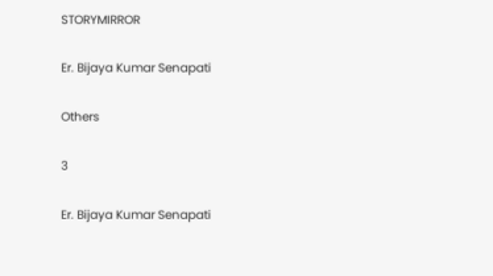STORYMIRROR

Er. Bijaya Kumar Senapati

Others

3

Er. Bijaya Kumar Senapati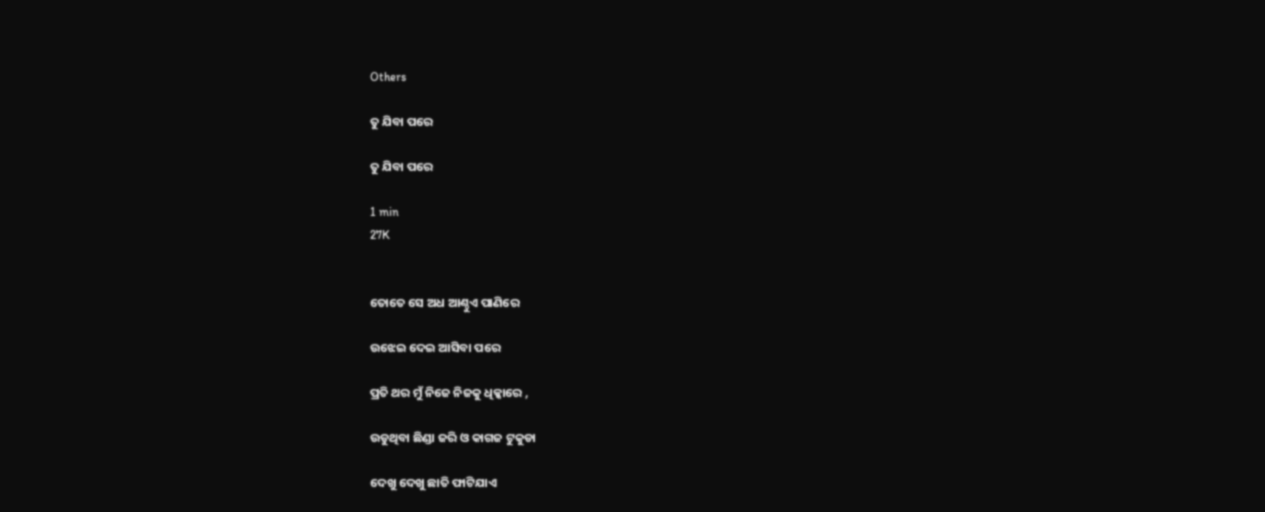Others

ତୁ ଯିବା ପରେ

ତୁ ଯିବା ପରେ

1 min
27K


ତୋତେ ସେ ଅଧ ଆଣ୍ଠୁଏ ପାଣିରେ

ଉଝେଇ ଦେଇ ଆସିବା ପରେ

ପ୍ରତି ଥର ମୁଁ ନିଜେ ନିଜକୁ ଧିକ୍କାରେ ,

ଉଡୁଥିବା ଛିଣ୍ଡା ଜରି ଓ କାଗଜ ଟୁକୁଡା

ଦେଖୁ ଦେଖୁ ଛାତି ଫାଟିଯାଏ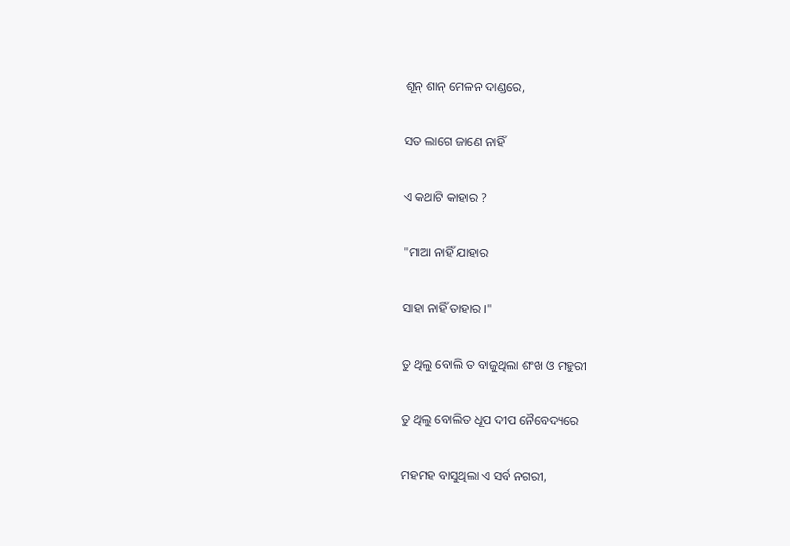ଶୂନ୍ ଶାନ୍ ମେଳନ ଦାଣ୍ଡରେ,

ସତ ଲାଗେ ଜାଣେ ନାହିଁ

ଏ କଥାଟି କାହାର ?

"ମାଆ ନାହିଁ ଯାହାର

ସାହା ନାହିଁ ତାହାର ।"

ତୁ ଥିଲୁ ବୋଲି ତ ବାଜୁଥିଲା ଶଂଖ ଓ ମହୁରୀ

ତୁ ଥିଲୁ ବୋଲିତ ଧୂପ ଦୀପ ନୈବେଦ୍ୟରେ

ମହମହ ବାସୁଥିଲା ଏ ସର୍ବ ନଗରୀ,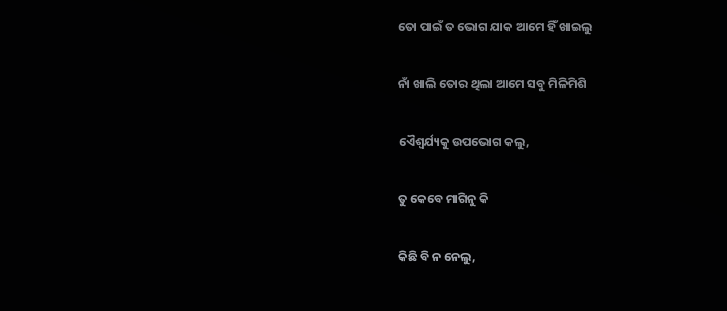ତୋ ପାଇଁ ତ ଭୋଗ ଯାକ ଆମେ ହିଁ ଖାଇଲୁ

ନାଁ ଖାଲି ତୋର ଥିଲା ଆମେ ସବୁ ମିଳିମିଶି

ଏୈଶ୍ବର୍ଯ୍ୟକୁ ଉପଭୋଗ କଲୁ,

ତୁ କେବେ ମାଗିନୁ କି

କିଛି ବି ନ ନେଲୁ,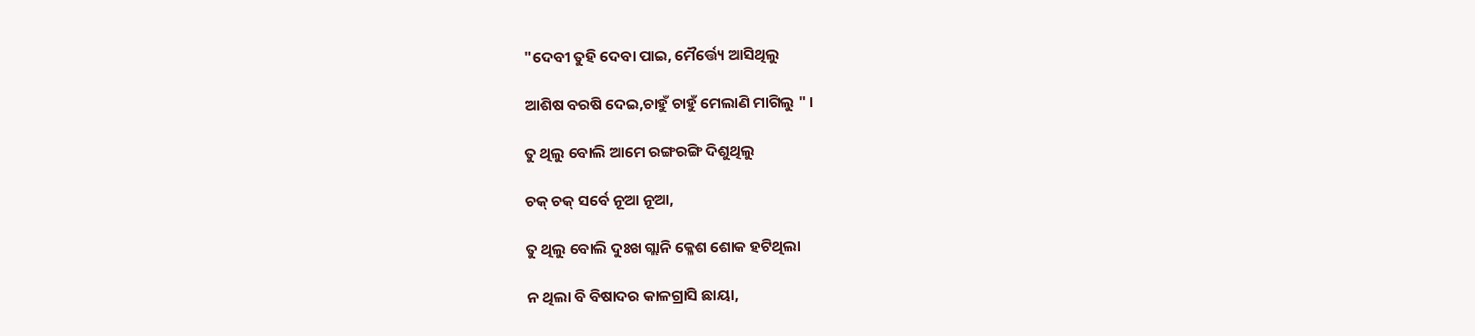"ଦେବୀ ତୁହି ଦେବା ପାଇ, ମୈର୍ତ୍ତ୍ୟେ ଆସିଥିଲୁ

ଆଶିଷ ବରଷି ଦେଇ,ଚାହୁଁ ଚାହୁଁ ମେଲାଣି ମାଗିଲୁ " ।

ତୁ ଥିଲୁ ବୋଲି ଆମେ ରଙ୍ଗରଙ୍ଗି ଦିଶୁଥିଲୁ

ଚକ୍ ଚକ୍ ସର୍ବେ ନୂଆ ନୂଆ,

ତୁ ଥିଲୁ ବୋଲି ଦୁଃଖ ଗ୍ଲାନି କ୍ଳେଶ ଶୋକ ହଟିଥିଲା

ନ ଥିଲା ବି ବିଷାଦର କାଳଗ୍ରାସି ଛାୟା,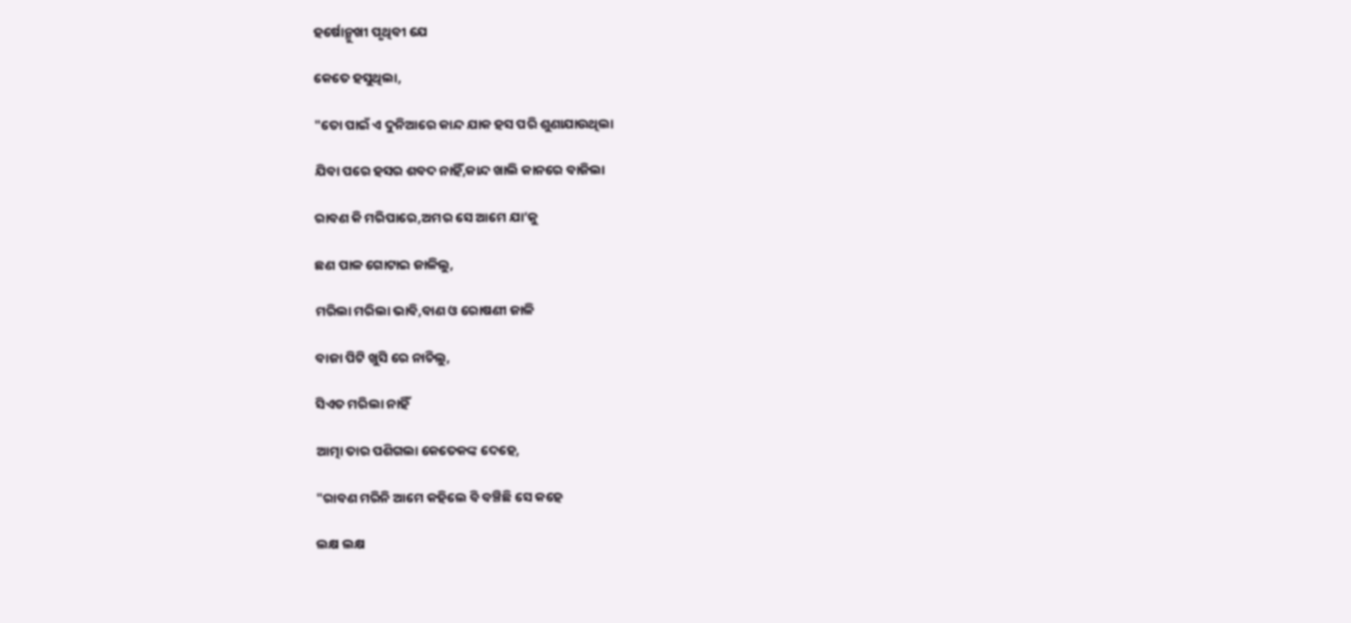ହର୍ଷୋନ୍ମୁଖୀ ପୃଥିବୀ ଯେ

କେତେ ହସୁଥିଲା,

"ତୋ ପାଇଁ ଏ ଦୁନିଆରେ କାନ୍ଦ ଯାକ ହସ ପରି ଶୁଣାଯାଉଥିଲା

ଯିବା ପରେ ହସର ଶବଦ ନାହିଁ,କାନ୍ଦ ଖାଲି କାନରେ ବାଜିଲା

ରାବଣ କି ମରିପାରେ,ଅମର ସେ ଆମେ ଯା’କୁ

ଛଣ ପାଳ ଗୋଟାଇ ଜାଳିଲୁ,

ମରିଲା ମରିଲା ଭାବି,ବାଣ ଓ ରୋଷଣୀ ଜାଳି

ବାଜା ପିଟି ଖୁସି ରେ ନାଚିଲୁ,

ସିଏତ ମରିଲା ନାହିଁ

ଆତ୍ମା ତାର ପଶିଗଲା କେତେକଙ୍କ ଦେହେ,

"ରାବଣ ମରିନି ଆମେ କହିଲେ ବି ବଞ୍ଚିଛି ସେ କହେ

ଲକ୍ଷ ଲକ୍ଷ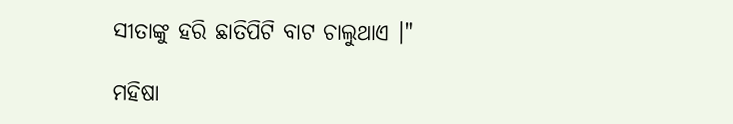ସୀତାଙ୍କୁ ହରି ଛାତିପିଟି ବାଟ ଚାଲୁଥାଏ ।"

ମହିଷା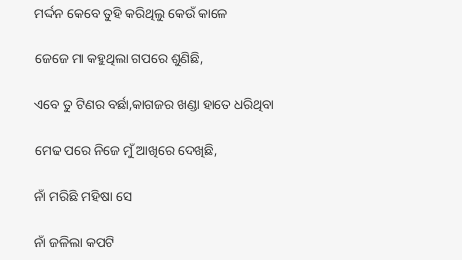ମର୍ଦ୍ଦନ କେବେ ତୁହି କରିଥିଲୁ କେଉଁ କାଳେ

ଜେଜେ ମା କହୁଥିଲା ଗପରେ ଶୁଣିଛି,

ଏବେ ତୁ ଟିଣର ବର୍ଛା,କାଗଜର ଖଣ୍ଡା ହାତେ ଧରିଥିବା

ମେଢ ପରେ ନିଜେ ମୁଁ ଆଖିରେ ଦେଖିଛି,

ନାଁ ମରିଛି ମହିଷା ସେ

ନାଁ ଜଳିଲା କପଟି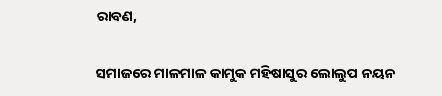ରାବଣ,

ସମାଜରେ ମାଳମାଳ କାମୁକ ମହିଷାସୁର ଲୋଲୁପ ନୟନ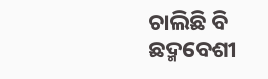ଚାଲିଛି ବି ଛଦ୍ମବେଶୀ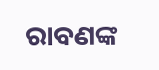ରାବଣଙ୍କ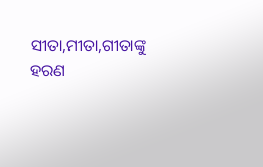ସୀତା,ମୀତା,ଗୀତାଙ୍କୁ ହରଣ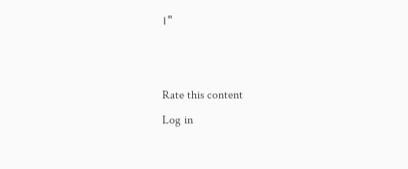।"


Rate this content
Log in